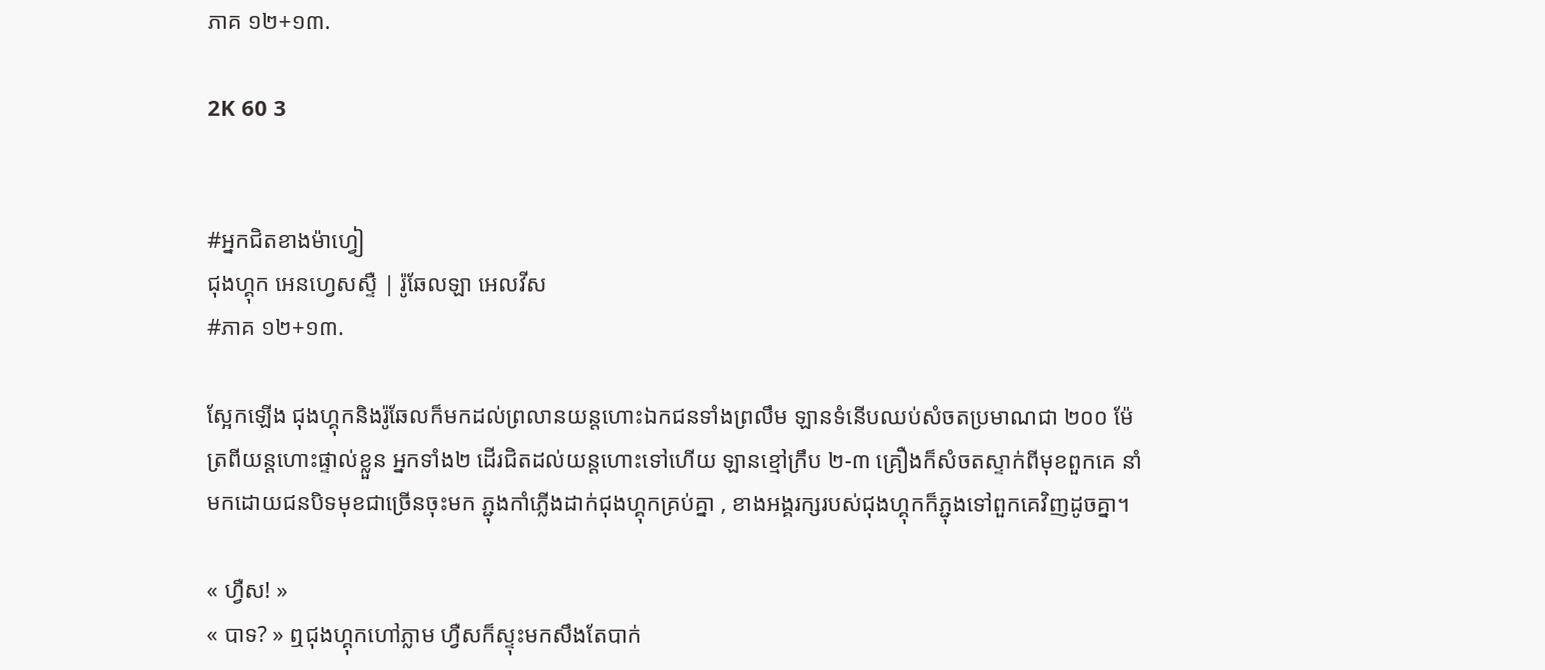ភាគ ១២+១៣.

2K 60 3


#អ្នកជិតខាងម៉ាហ្វៀ
ជុងហ្គុក អេនហ្វេសស្ទឺ | រ៉ូឆែលឡា អេលវីស
#ភាគ ១២+១៣.

ស្អែកឡើង ជុងហ្គុកនិងរ៉ូឆែលក៏មកដល់ព្រលានយន្តហោះឯកជនទាំងព្រលឹម ឡានទំនើបឈប់សំចតប្រមាណជា ២០០ ម៉ែត្រពីយន្តហោះផ្ទាល់ខ្លួន អ្នកទាំង២ ដើរជិតដល់យន្តហោះទៅហើយ ឡានខ្មៅក្រឹប ២-៣ គ្រឿងក៏សំចតស្ទាក់ពីមុខពួកគេ នាំមកដោយជនបិទមុខជាច្រើនចុះមក ភ្ជុងកាំភ្លើងដាក់ជុងហ្គុកគ្រប់គ្នា , ខាងអង្គរក្សរបស់ជុងហ្គុកក៏ភ្ជុងទៅពួកគេវិញដូចគ្នា។

« ហ្វឺស! »
« បាទ? » ឮជុងហ្គុកហៅភ្លាម ហ្វឺសក៏ស្ទុះមកសឹងតែបាក់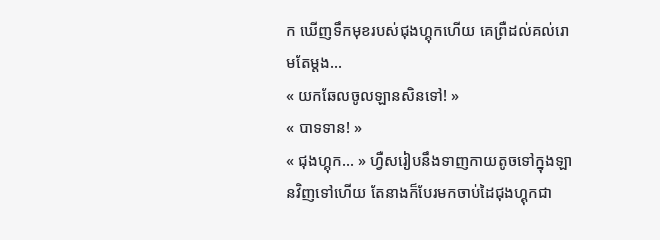ក ឃើញទឹកមុខរបស់ជុងហ្គុកហើយ គេព្រឺដល់គល់រោមតែម្តង...
« យកឆែលចូលឡានសិនទៅ! »
« បាទទាន! »
« ជុងហ្គុក... » ហ្វឺសរៀបនឹងទាញកាយតូចទៅក្នុងឡានវិញទៅហើយ តែនាងក៏បែរមកចាប់ដៃជុងហ្គុកជា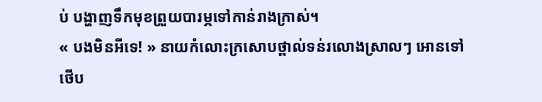ប់ បង្ហាញទឹកមុខព្រួយបារម្ភទៅកាន់រាងក្រាស់។
« បងមិនអីទេ! » នាយកំលោះក្រសោបថ្ពាល់ទន់រលោងស្រាលៗ អោនទៅថើប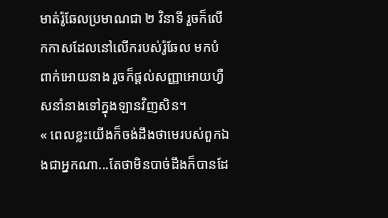មាត់រ៉ូឆែលប្រមាណជា ២ វិនាទី រួចក៏លើកកាសដែលនៅលើករបស់រ៉ូឆែល មកបំពាក់អោយនាង រួចក៏ផ្តល់សញ្ញាអោយហ្វឺសនាំនាងទៅក្នុងឡានវិញសិន។
« ពេលខ្លះយើងក៏ចង់ដឹងថាមេរបស់ពួកឯងជាអ្នកណា...តែថាមិនបាច់ដឹងក៏បានដែ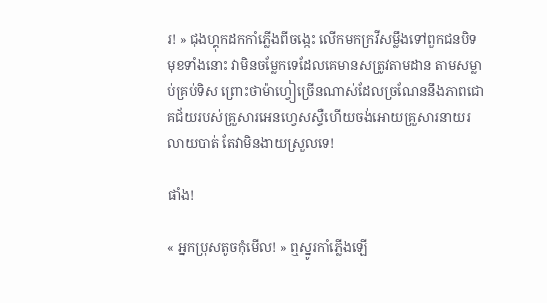រ! » ជុងហ្គុកដកកាំភ្លើងពីចង្កេះ លើកមកក្រវីសម្លឹងទៅពួកជនបិទមុខទាំងនោះ វាមិនចម្លែកទេដែលគេមានសត្រូវតាមដាន តាមសម្លាប់គ្រប់ទិស ព្រោះថាម៉ាហ្វៀច្រើនណាស់ដែលច្រណែននឹងភាពជោគជ័យរបស់គ្រួសារអេនហ្វេសស្ទឺហើយចង់អោយគ្រួសារនាយរលាយបាត់ តែវាមិនងាយស្រួលទេ!

ផាំង!

« អ្នកប្រុសតូចកុំមើល! » ឮស្នូរកាំភ្លើងឡើ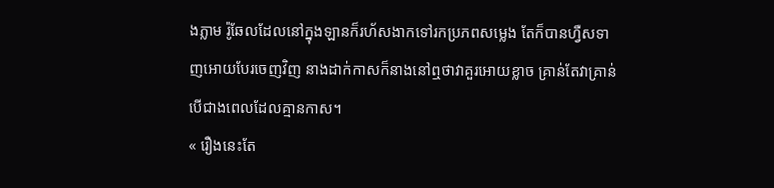ងភ្លាម រ៉ូឆែលដែលនៅក្នុងឡានក៏រហ័សងាកទៅរកប្រភពសម្លេង តែក៏បានហ្វឺសទាញអោយបែរចេញវិញ នាងដាក់កាសក៏នាងនៅឮថាវាគួរអោយខ្លាច គ្រាន់តែវាគ្រាន់បើជាងពេលដែលគ្មានកាស។
« រឿងនេះតែ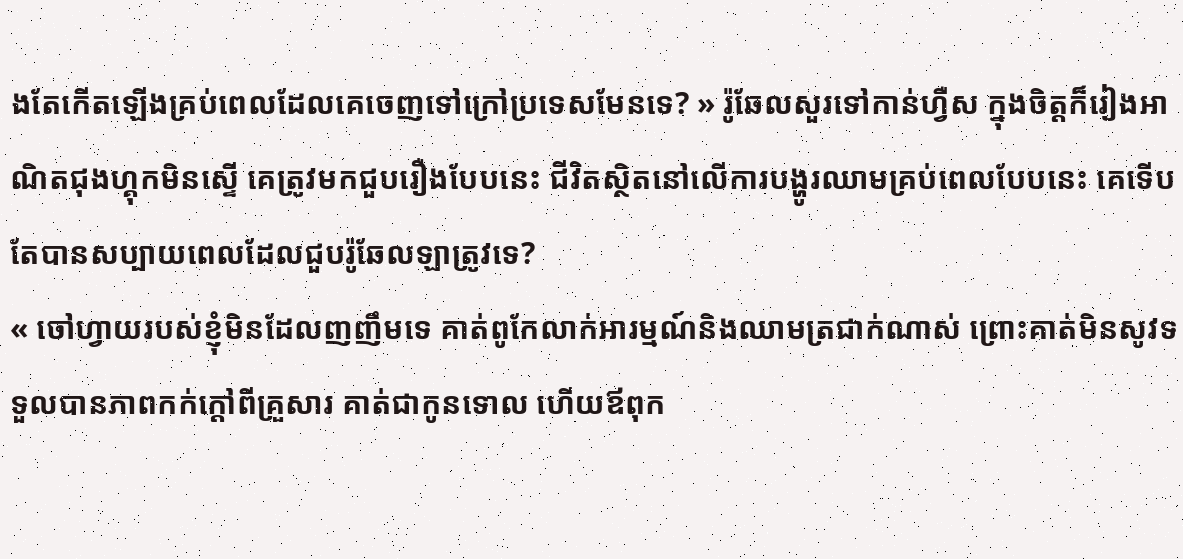ងតែកើតឡើងគ្រប់ពេលដែលគេចេញទៅក្រៅប្រទេសមែនទេ? » រ៉ូឆែលសួរទៅកាន់ហ្វឺស ក្នុងចិត្តក៏រៀងអាណិតជុងហ្គុកមិនស្ទើ គេត្រូវមកជួបរឿងបែបនេះ ជីវិតស្ថិតនៅលើការបង្ហូរឈាមគ្រប់ពេលបែបនេះ គេទើបតែបានសប្បាយពេលដែលជួបរ៉ូឆែលឡាត្រូវទេ?
« ចៅហ្វាយរបស់ខ្ញុំមិនដែលញញឹមទេ គាត់ពូកែលាក់អារម្មណ៍និងឈាមត្រជាក់ណាស់ ព្រោះគាត់មិនសូវទទួលបានភាពកក់ក្តៅពីគ្រួសារ គាត់ជាកូនទោល ហើយឪពុក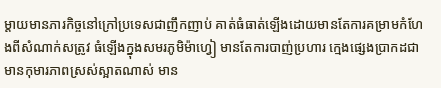ម្តាយមានភារកិច្ចនៅក្រៅប្រទេសជាញឹកញាប់ គាត់ធំធាត់ឡើងដោយមានតែការគម្រាមកំហែងពីសំណាក់សត្រូវ ធំឡើងក្នុងសមរភូមិម៉ាហ្វៀ មានតែការបាញ់ប្រហារ ក្មេងផ្សេងប្រាកដជាមានកុមារភាពស្រស់ស្អាតណាស់ មាន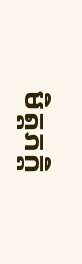មិត្តភក្តិ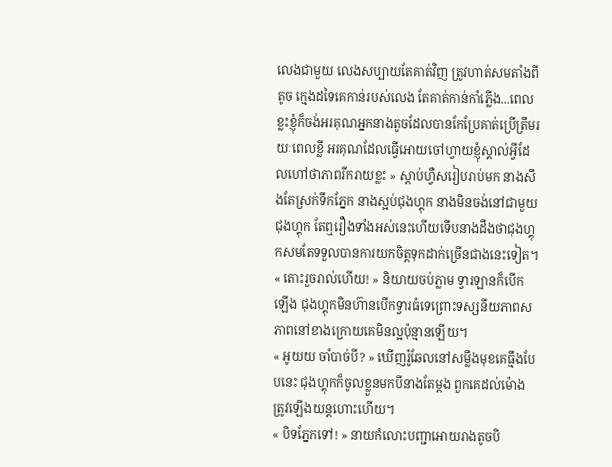លេងជាមួយ លេងសប្បាយតែគាត់វិញ ត្រូវហាត់សមតាំងពីតូច ក្មេងដទៃគេកាន់របស់លេង តែគាត់កាន់កាំភ្លើង...ពេលខ្លះខ្ញុំក៏ចង់អរគុណអ្នកនាងតូចដែលបានកែប្រែគាត់ប្រើត្រឹមរយៈពេលខ្លី អរគុណដែលធ្វើអោយចៅហ្វាយខ្ញុំស្គាល់អ្វីដែលហៅថាភាពរីករាយខ្លះ » ស្តាប់ហ្វឺសរៀបរាប់មក នាងសឹងតែស្រក់ទឹកភ្នែក នាងស្អប់ជុងហ្គុក នាងមិនចង់នៅជាមួយជុងហ្គុក តែឮរឿងទាំងអស់នេះហើយទើបនាងដឹងថាជុងហ្គុកសមតែទទួលបានការយកចិត្តទុកដាក់ច្រើនជាងនេះទៀត។
« តោះរួចរាល់ហើយ! » និយាយចប់ភ្លាម ទ្វារឡានក៏បើកឡើង ជុងហ្គុកមិនហ៊ានបើកទ្វារធំទេព្រោះទស្សនីយភាពសភាពនៅខាងក្រោយគេមិនល្អប៉ុន្មានឡើយ។
« អូយយ ចាំបាច់បី? » ឃើញរ៉ូឆែលនៅសម្លឹងមុខគេធ្មឹងបែបនេះ ជុងហ្គុកក៏ចូលខ្លួនមកបីនាងតែម្តង ពួកគេដល់ម៉ោងត្រូវឡើងយន្តហោះហើយ។
« បិទភ្នែកទៅ! » នាយកំលោះបញ្ជាអោយរាងតូចបិ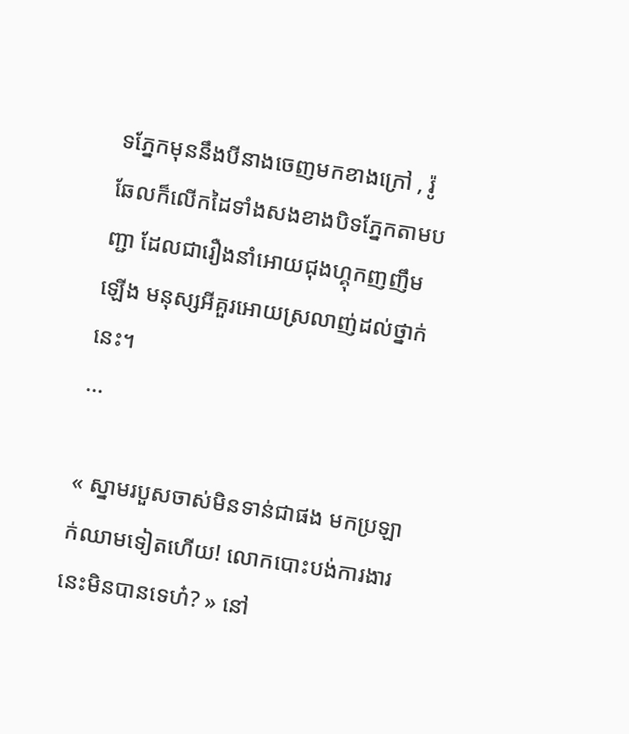ទភ្នែកមុននឹងបីនាងចេញមកខាងក្រៅ , រ៉ូឆែលក៏លើកដៃទាំងសងខាងបិទភ្នែកតាមបញ្ជា ដែលជារឿងនាំអោយជុងហ្គុកញញឹមឡើង មនុស្សអីគួរអោយស្រលាញ់ដល់ថ្នាក់នេះ។
...

« ស្នាមរបួសចាស់មិនទាន់ជាផង មកប្រឡាក់ឈាមទៀតហើយ! លោកបោះបង់ការងារនេះមិនបានទេហ៎? » នៅ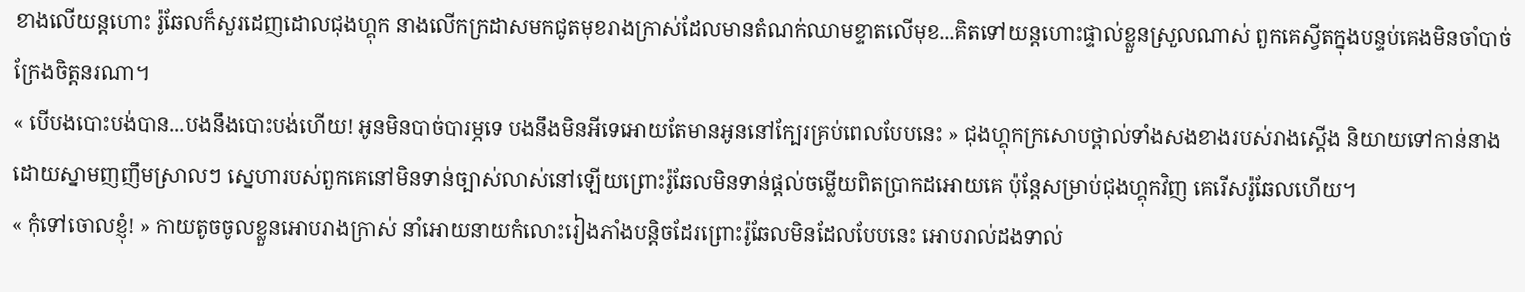ខាងលើយន្តហោះ រ៉ូឆែលក៏សួរដេញដោលជុងហ្គុក នាងលើកក្រដាសមកជូតមុខរាងក្រាស់ដែលមានតំណក់ឈាមខ្ទាតលើមុខ...គិតទៅយន្តហោះផ្ទាល់ខ្លួនស្រួលណាស់ ពួកគេស្វីតក្នុងបន្ទប់គេងមិនចាំបាច់ក្រែងចិត្តនរណា។
« បើបងបោះបង់បាន...បងនឹងបោះបង់ហើយ! អូនមិនបាច់បារម្ភទេ បងនឹងមិនអីទេអោយតែមានអូននៅក្បែរគ្រប់ពេលបែបនេះ » ជុងហ្គុកក្រសោបថ្ពាល់ទាំងសងខាងរបស់រាងស្តើង និយាយទៅកាន់នាងដោយស្នាមញញឹមស្រាលៗ ស្នេហារបស់ពួកគេនៅមិនទាន់ច្បាស់លាស់នៅឡើយព្រោះរ៉ូឆែលមិនទាន់ផ្តល់ចម្លើយពិតប្រាកដអោយគេ ប៉ុន្តែសម្រាប់ជុងហ្គុកវិញ គេរើសរ៉ូឆែលហើយ។
« កុំទៅចោលខ្ញុំ! » កាយតូចចូលខ្លួនអោបរាងក្រាស់ នាំអោយនាយកំលោះរៀងភាំងបន្តិចដែរព្រោះរ៉ូឆែលមិនដែលបែបនេះ អោបរាល់ដងទាល់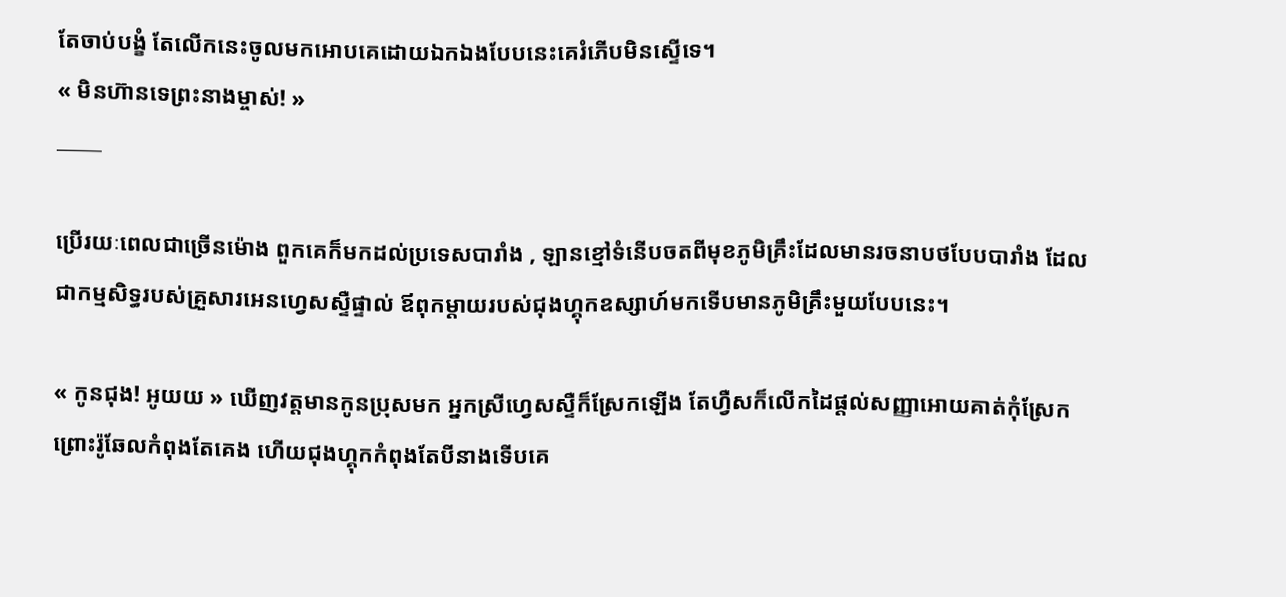តែចាប់បង្ខំ តែលើកនេះចូលមកអោបគេដោយឯកឯងបែបនេះគេរំភើបមិនស្ទើទេ។
« មិនហ៊ានទេព្រះនាងម្ចាស់! »
_____

ប្រើរយៈពេលជាច្រើនម៉ោង ពួកគេក៏មកដល់ប្រទេសបារាំង , ឡានខ្មៅទំនើបចតពីមុខភូមិគ្រឹះដែលមានរចនាបថបែបបារាំង ដែលជាកម្មសិទ្ធរបស់គ្រួសារអេនហ្វេសស្ទឺផ្ទាល់ ឪពុកម្តាយរបស់ជុងហ្គុកឧស្សាហ៍មកទើបមានភូមិគ្រឹះមួយបែបនេះ។

« កូនជុង! អូយយ » ឃើញវត្តមានកូនប្រុសមក អ្នកស្រីហ្វេសស្ទឺក៏ស្រែកឡើង តែហ្វឺសក៏លើកដៃផ្តល់សញ្ញាអោយគាត់កុំស្រែកព្រោះរ៉ូឆែលកំពុងតែគេង ហើយជុងហ្គុកកំពុងតែបីនាងទើបគេ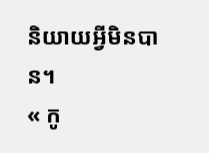និយាយអ្វីមិនបាន។
« កូ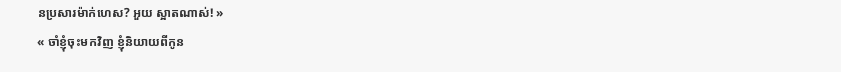នប្រសារម៉ាក់ហេស? អួយ ស្អាតណាស់! »
« ចាំខ្ញុំចុះមកវិញ ខ្ញុំនិយាយពីកូន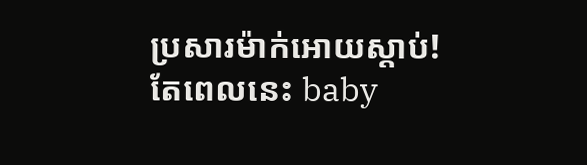ប្រសារម៉ាក់អោយស្តាប់! តែពេលនេះ baby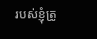របស់ខ្ញុំត្រូ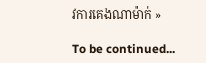វការគេងណាម៉ាក់ »

To be continued...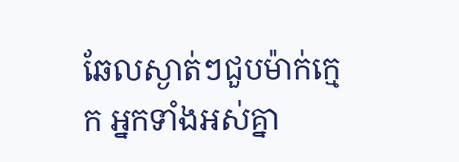ឆែលស្ងាត់ៗជួបម៉ាក់ក្មេក អ្នកទាំងអស់គ្នា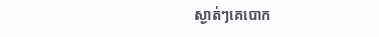ស្ងាត់ៗគេបោក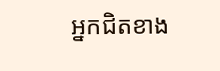អ្នកជិតខាង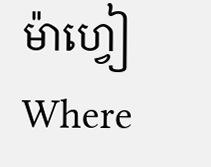ម៉ាហ្វៀWhere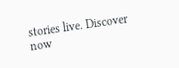stories live. Discover now